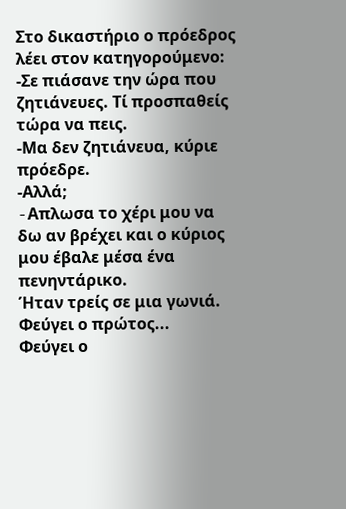Στο δικαστήριο ο πρόεδρος λέει στον κατηγορούμενο:
-Σε πιάσανε την ώρα που ζητιάνευες. Τί προσπαθείς τώρα να πεις.
-Μα δεν ζητιάνευα, κύριε πρόεδρε.
-Αλλά;
-Aπλωσα το χέρι μου να δω αν βρέχει και ο κύριος μου έβαλε μέσα ένα πενηντάρικο.
Ήταν τρείς σε μια γωνιά.
Φεύγει ο πρώτος...
Φεύγει ο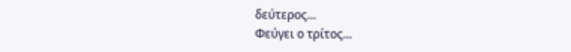δεύτερος...
Φεύγει ο τρίτος...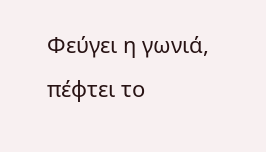Φεύγει η γωνιά, πέφτει το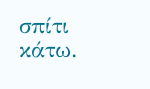σπίτι κάτω.